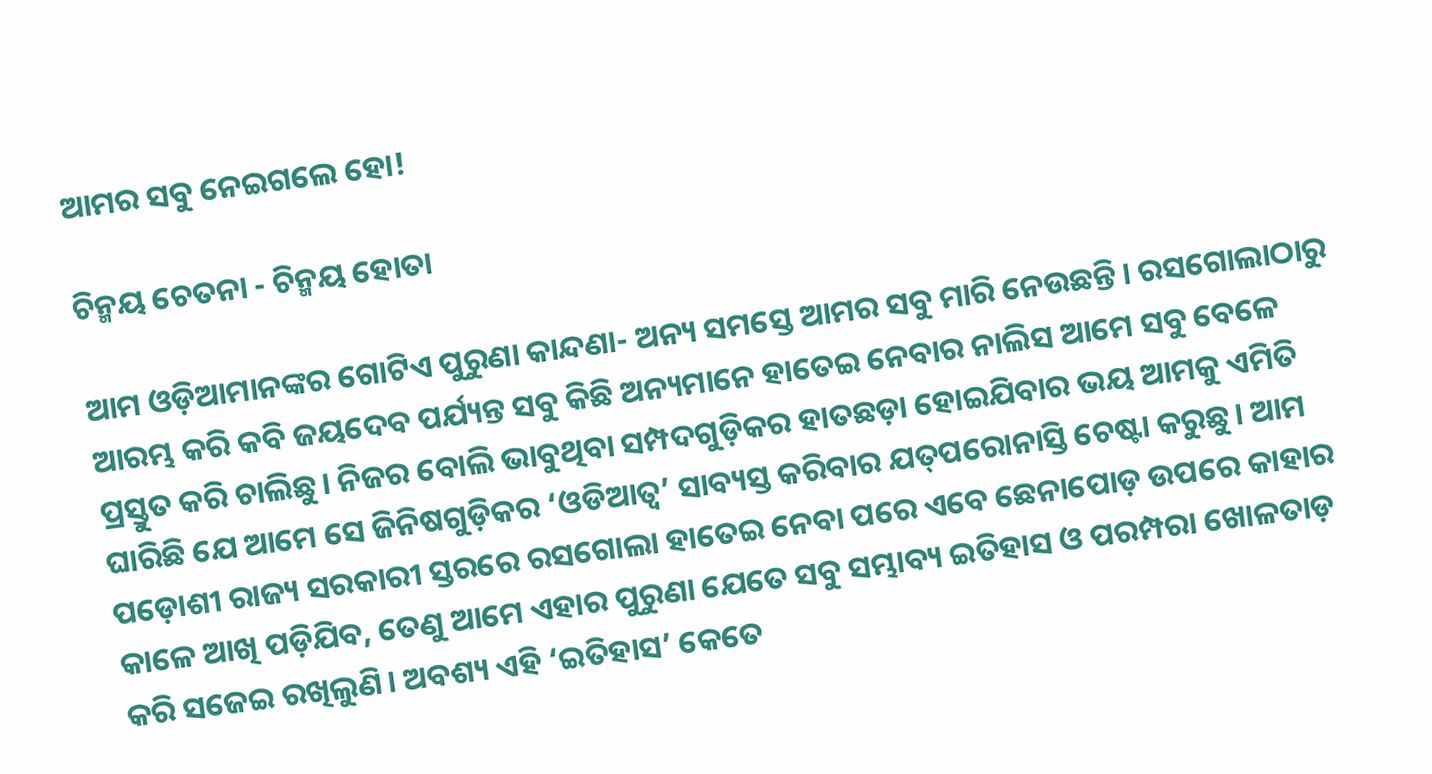ଆମର ସବୁ ନେଇଗଲେ ହୋ!

ଚିନ୍ମୟ ଚେତନା - ଚିନ୍ମୟ ହୋତା

ଆମ ଓଡ଼ିଆମାନଙ୍କର ଗୋଟିଏ ପୁରୁଣା କାନ୍ଦଣା- ଅନ୍ୟ ସମସ୍ତେ ଆମର ସବୁ ମାରି ନେଉଛନ୍ତି। ରସଗୋଲାଠାରୁ ଆରମ୍ଭ କରି କବି ଜୟଦେବ ପର୍ଯ୍ୟନ୍ତ ସବୁ କିଛି ଅନ୍ୟମାନେ ହାତେଇ ନେବାର ନାଲିସ ଆମେ ସବୁ ବେଳେ ପ୍ରସ୍ତୁତ କରି ଚାଲିଛୁ। ନିଜର ବୋଲି ଭାବୁଥିବା ସମ୍ପଦଗୁଡ଼ିକର ହାତଛଡ଼ା ହୋଇଯିବାର ଭୟ ଆମକୁ ଏମିତି ଘାରିଛି ଯେ ଆମେ ସେ ଜିନିଷଗୁଡ଼ିକର ‘ଓଡିଆତ୍ୱ’ ସାବ୍ୟସ୍ତ କରିବାର ଯତ୍‌ପରୋନାସ୍ତି ଚେଷ୍ଟା କରୁଛୁ। ଆମ ପଡ଼ୋଶୀ ରାଜ୍ୟ ସରକାରୀ ସ୍ତରରେ ରସଗୋଲା ହାତେଇ ନେବା ପରେ ଏବେ ଛେନାପୋଡ଼ ଉପରେ କାହାର କାଳେ ଆଖି ପଡ଼ିଯିବ, ତେଣୁ ଆମେ ଏହାର ପୁରୁଣା ଯେତେ ସବୁ ସମ୍ଭାବ୍ୟ ଇତିହାସ ଓ ପରମ୍ପରା ଖୋଳତାଡ଼ କରି ସଜେଇ ରଖିଲୁଣି। ଅବଶ୍ୟ ଏହି ‘ଇତିହାସ’ କେତେ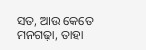ସତ, ଆଉ କେତେ ମନଗଢ଼ା, ତାହା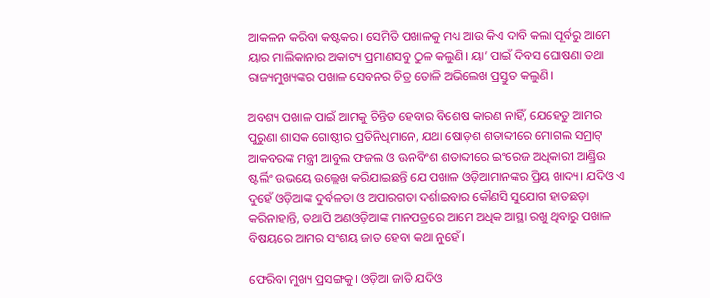ଆକଳନ କରିବା କଷ୍ଟକର। ସେମିତି ପଖାଳକୁ ମଧ୍ୟ ଆଉ କିଏ ଦାବି କଲା ପୂର୍ବରୁ ଆମେ ୟାର ମାଲିକାନାର ଅକାଟ୍ୟ ପ୍ରମାଣସବୁ ଠୁଳ କଲୁଣି। ୟା’ ପାଇଁ ଦିବସ ଘୋଷଣା ତଥା ରାଜ୍ୟମୁଖ୍ୟଙ୍କର ପଖାଳ ସେବନର ଚିତ୍ର ତୋଳି ଅଭିଲେଖ ପ୍ରସ୍ତୁତ କଲୁଣି।

ଅବଶ୍ୟ ପଖାଳ ପାଇଁ ଆମକୁ ଚିନ୍ତିତ ହେବାର ବିଶେଷ କାରଣ ନାହିଁ, ଯେହେତୁ ଆମର ପୁରୁଣା ଶାସକ ଗୋଷ୍ଠୀର ପ୍ରତିନିଧିମାନେ, ଯଥା ଷୋଡ଼ଶ ଶତାବ୍ଦୀରେ ମୋଗଲ ସମ୍ରାଟ୍‌ ଆକବରଙ୍କ ମନ୍ତ୍ରୀ ଆବୁଲ ଫଜଲ ଓ ଊନବିଂଶ ଶତାବ୍ଦୀରେ ଇଂରେଜ ଅଧିକାରୀ ଆଣ୍ଡ୍ରିଉ ଷ୍ଟର୍ଲିଂ ଉଭୟେ ଉଲ୍ଲେଖ କରିଯାଇଛନ୍ତି ଯେ ପଖାଳ ଓଡ଼ିଆମାନଙ୍କର ପ୍ରିୟ ଖାଦ୍ୟ। ଯଦିଓ ଏ ଦୁହେଁ ଓଡ଼ିଆଙ୍କ ଦୁର୍ବଳତା ଓ ଅପାରଗତା ଦର୍ଶାଇବାର କୌଣସି ସୁଯୋଗ ହାତଛଡ଼ା କରିନାହାନ୍ତି, ତଥାପି ଅଣଓଡ଼ିଆଙ୍କ ମାନପତ୍ରରେ ଆମେ ଅଧିକ ଆସ୍ଥା ରଖୁ ଥିବାରୁ ପଖାଳ ବିଷୟରେ ଆମର ସଂଶୟ ଜାତ ହେବା କଥା ନୁହେଁ।

ଫେରିବା ମୁଖ୍ୟ ପ୍ରସଙ୍ଗକୁ। ଓଡ଼ିଆ ଜାତି ଯଦିଓ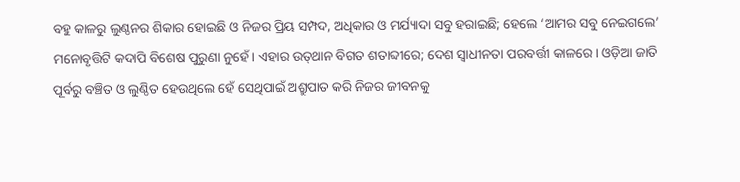ବହୁ କାଳରୁ ଲୁଣ୍ଠନର ଶିକାର ହୋଇଛି ଓ ନିଜର ପ୍ରିୟ ସମ୍ପଦ, ଅଧିକାର ଓ ମର୍ଯ୍ୟାଦା ସବୁ ହରାଇଛି; ହେଲେ ‘ଆମର ସବୁ ନେଇଗଲେ’ ମନୋବୃତ୍ତିଟି କଦାପି ବିଶେଷ ପୁରୁଣା ନୁହେଁ। ଏହାର ଉତ୍‌ଥାନ ବିଗତ ଶତାବ୍ଦୀରେ; ଦେଶ ସ୍ୱାଧୀନତା ପରବର୍ତ୍ତୀ କାଳରେ। ଓଡ଼ିଆ ଜାତି ପୂର୍ବରୁ ବଞ୍ଚିତ ଓ ଲୁଣ୍ଠିତ ହେଉଥିଲେ ହେଁ ସେଥିପାଇଁ ଅଶ୍ରୁପାତ କରି ନିଜର ଜୀବନକୁ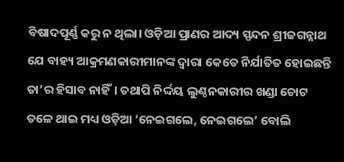ବିଷାଦପୂର୍ଣ୍ଣ କରୁ ନ ଥିଲା। ଓଡ଼ିଆ ପ୍ରାଣର ଆଦ୍ୟ ସ୍ପନ୍ଦନ ଶ୍ରୀଜଗନ୍ନାଥ ଯେ ବାହ୍ୟ ଆକ୍ରମଣକାରୀମାନଙ୍କ ଦ୍ୱାରା କେତେ ନିର୍ଯାତିତ ହୋଇଛନ୍ତି ତା’ର ହିସାବ ନାହିଁ। ତଥାପି ନିର୍ଦ୍ଦୟ ଲୁଣ୍ଠନକାରୀର ଖଣ୍ଡା ଚୋଟ ତଳେ ଥାଇ ମଧ୍ୟ ଓଡ଼ିଆ ‘ନେଇଗଲେ, ନେଇଗଲେ’ ବୋଲି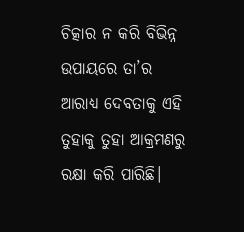ଚିତ୍କାର ନ କରି ବିଭିନ୍ନ ଉପାୟରେ ତା’ର ଆରାଧ୍ୟ ଦେବତାକୁ ଏହି ତୁହାକୁ ତୁହା ଆକ୍ରମଣରୁ ରକ୍ଷା କରି ପାରିଛି।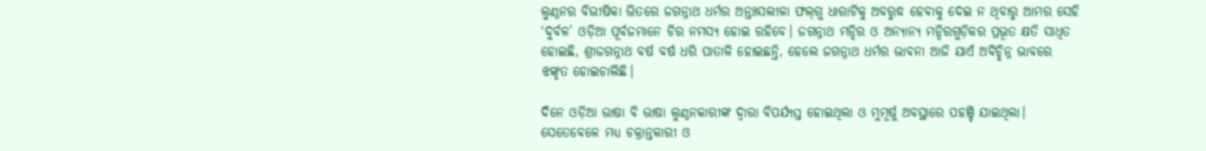ଲୁଣ୍ଠନର ବିଭୀଷିକା ଭିତରେ ଜଗନ୍ନାଥ ଧର୍ମର ଅନ୍ତଃସଲୀଳା ଫଲ୍‌ଗୁ ଧାରାଟିକୁ ଅବରୁଦ୍ଧ ହେବାକୁ ଦେଇ ନ ଥିବାରୁ ଆମର ସେହି ‘ଦୁର୍ବଳ’ ଓଡ଼ିଆ ପୂର୍ବଜମାନେ ଚିର ନମସ୍ୟ ହୋଇ ରହିବେ। ଜଗନ୍ନାଥ ମନ୍ଦିର ଓ ଅନ୍ୟାନ୍ୟ ମନ୍ଦିରଗୁଡ଼ିକର ପ୍ରଭୂତ କ୍ଷତି ସାଧିତ ହୋଇଛି, ଶ୍ରୀଜଗନ୍ନାଥ ବର୍ଷ ବର୍ଷ ଧରି ପାତାଳି ହୋଇଛନ୍ତି, ହେଲେ ଜଗନ୍ନାଥ ଧର୍ମର ଭାବନା ଆଜି ଯାଏଁ ଅବିଚ୍ଛିନ୍ନ ଭାବରେ ଝଙ୍କୃତ ହୋଇଚାଲିଛି।

ଦିନେ ଓଡ଼ିଆ ଭାଷା ବି ଭାଷା ଲୁଣ୍ଠନକାରୀଙ୍କ ଦ୍ୱାରା ବିପର୍ଯ୍ୟସ୍ତ ହୋଇଥିଲା ଓ ମୁମୂର୍ଷୁ ଅବସ୍ଥାରେ ପହଞ୍ଚି ଯାଇଥିଲା। ସେତେବେଳେ ମଧ୍ୟ ଚକ୍ରାନ୍ତକାରୀ ଓ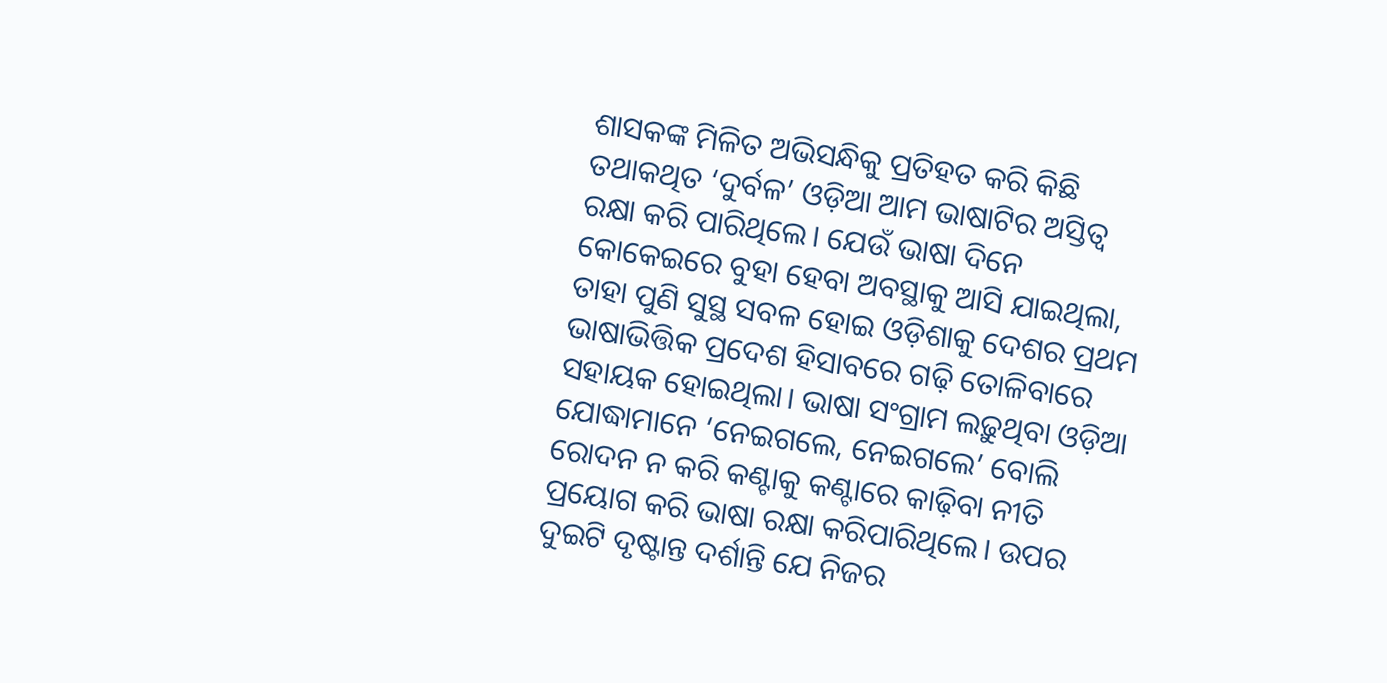ଶାସକଙ୍କ ମିଳିତ ଅଭିସନ୍ଧିକୁ ପ୍ରତିହତ କରି କିଛି ତଥାକଥିତ ‘ଦୁର୍ବଳ’ ଓଡ଼ିଆ ଆମ ଭାଷାଟିର ଅସ୍ତିତ୍ୱ ରକ୍ଷା କରି ପାରିଥିଲେ। ଯେଉଁ ଭାଷା ଦିନେ କୋକେଇରେ ବୁହା ହେବା ଅବସ୍ଥାକୁ ଆସି ଯାଇଥିଲା, ତାହା ପୁଣି ସୁସ୍ଥ ସବଳ ହୋଇ ଓଡ଼ିଶାକୁ ଦେଶର ପ୍ରଥମ ଭାଷାଭିତ୍ତିକ ପ୍ରଦେଶ ହିସାବରେ ଗଢ଼ି ତୋଳିବାରେ ସହାୟକ ହୋଇଥିଲା। ଭାଷା ସଂଗ୍ରାମ ଲଢ଼ୁଥିବା ଓଡ଼ିଆ ଯୋଦ୍ଧାମାନେ ‘ନେଇଗଲେ, ନେଇଗଲେ’ ବୋଲି ରୋଦନ ନ କରି କଣ୍ଟାକୁ କଣ୍ଟାରେ କାଢ଼ିବା ନୀତି ପ୍ରୟୋଗ କରି ଭାଷା ରକ୍ଷା କରିପାରିଥିଲେ। ଉପର ଦୁଇଟି ଦୃଷ୍ଟାନ୍ତ ଦର୍ଶାନ୍ତି ଯେ ନିଜର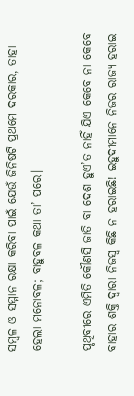ସମ୍ବଳ ଓ ସମ୍ମାନ ରକ୍ଷା କରିବା ପାଇଁ ଯେଉଁ ଜିନିଷଟି ପ୍ରଥମେ ଦରକାର, ତାହା ହେଲା ମନୋବଳ; ବାହୁବଳ କଥା ତା’ ପରେ।

ପୃଥିବୀରେ ଏମିତି କୌଣସି ଜାତି ବା ଦେଶ ହୁଏ’ତ ନାହିଁ ଯିଏ କେବେ ନା କେବେ ବାହାର ଶକ୍ତି ଦ୍ୱାରା ନିଜସ୍ୱ କିଛି ନ ହରାଇଛି! ଇହୁଦୀମାନେ ନିଜର ରାଜ୍ୟ ହରାଇ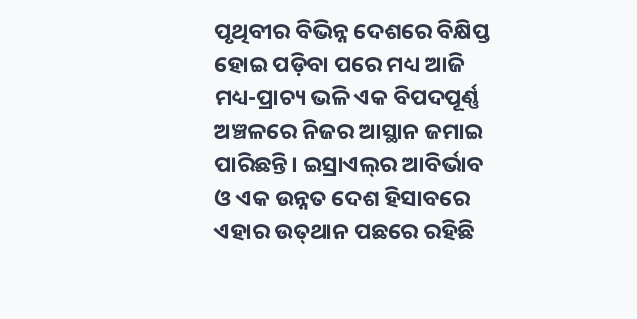ପୃଥିବୀର ବିଭିନ୍ନ ଦେଶରେ ବିକ୍ଷିପ୍ତ ହୋଇ ପଡ଼ିବା ପରେ ମଧ୍ୟ ଆଜି ମଧ୍ୟ-ପ୍ରାଚ୍ୟ ଭଳି ଏକ ବିପଦପୂର୍ଣ୍ଣ ଅଞ୍ଚଳରେ ନିଜର ଆସ୍ଥାନ ଜମାଇ ପାରିଛନ୍ତି। ଇସ୍ରାଏଲ୍‌ର ଆବିର୍ଭାବ ଓ ଏକ ଉନ୍ନତ ଦେଶ ହିସାବରେ ଏହାର ଉତ୍‌ଥାନ ପଛରେ ରହିଛି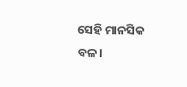ସେହି ମାନସିକ ବଳ।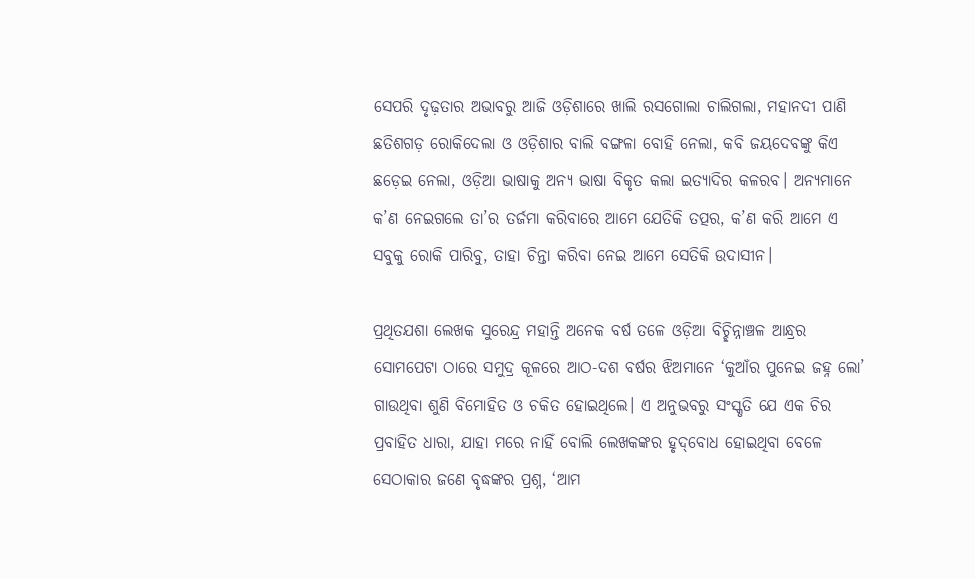ସେପରି ଦୃଢ଼ତାର ଅଭାବରୁ ଆଜି ଓଡ଼ିଶାରେ ଖାଲି ରସଗୋଲା ଚାଲିଗଲା, ମହାନଦୀ ପାଣି ଛତିଶଗଡ଼ ରୋକିଦେଲା ଓ ଓଡ଼ିଶାର ବାଲି ବଙ୍ଗଳା ବୋହି ନେଲା, କବି ଜୟଦେବଙ୍କୁ କିଏ ଛଡ଼େଇ ନେଲା, ଓଡ଼ିଆ ଭାଷାକୁ ଅନ୍ୟ ଭାଷା ବିକୃତ କଲା ଇତ୍ୟାଦିର କଳରବ। ଅନ୍ୟମାନେ କ’ଣ ନେଇଗଲେ ତା’ର ତର୍ଜମା କରିବାରେ ଆମେ ଯେତିକି ତତ୍ପର, କ’ଣ କରି ଆମେ ଏ ସବୁକୁ ରୋକି ପାରିବୁ, ତାହା ଚିନ୍ତା କରିବା ନେଇ ଆମେ ସେତିକି ଉଦାସୀନ।

ପ୍ରଥିତଯଶା ଲେଖକ ସୁରେନ୍ଦ୍ର ମହାନ୍ତି ଅନେକ ବର୍ଷ ତଳେ ଓଡ଼ିଆ ବିଚ୍ଛିନ୍ନାଞ୍ଚଳ ଆନ୍ଧ୍ରର ସୋମପେଟା ଠାରେ ସମୁଦ୍ର କୂଳରେ ଆଠ-ଦଶ ବର୍ଷର ଝିଅମାନେ ‘କୁଆଁର ପୁନେଇ ଜହ୍ନ ଲୋ’ ଗାଉଥିବା ଶୁଣି ବିମୋହିତ ଓ ଚକିତ ହୋଇଥିଲେ। ଏ ଅନୁଭବରୁ ସଂସ୍କୃତି ଯେ ଏକ ଚିର ପ୍ରବାହିତ ଧାରା, ଯାହା ମରେ ନାହିଁ ବୋଲି ଲେଖକଙ୍କର ହୃଦ୍‌ବୋଧ ହୋଇଥିବା ବେଳେ ସେଠାକାର ଜଣେ ବୃଦ୍ଧଙ୍କର ପ୍ରଶ୍ନ, ‘ଆମ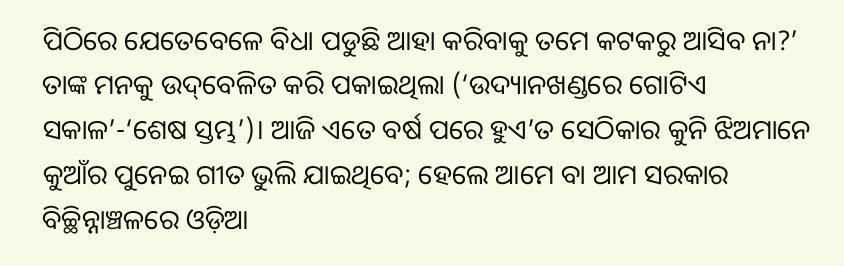ପିଠିରେ ଯେତେବେଳେ ବିଧା ପଡୁଛି ଆହା କରିବାକୁ ତମେ କଟକରୁ ଆସିବ ନା?’ ତାଙ୍କ ମନକୁ ଉଦ୍‌ବେଳିତ କରି ପକାଇଥିଲା (‘ଉଦ୍ୟାନଖଣ୍ଡରେ ଗୋଟିଏ ସକାଳ’-‘ଶେଷ ସ୍ତମ୍ଭ’)। ଆଜି ଏତେ ବର୍ଷ ପରେ ହୁଏ’ତ ସେଠିକାର କୁନି ଝିଅମାନେ କୁଆଁର ପୁନେଇ ଗୀତ ଭୁଲି ଯାଇଥିବେ; ହେଲେ ଆମେ ବା ଆମ ସରକାର ବିଚ୍ଛିନ୍ନାଞ୍ଚଳରେ ଓଡ଼ିଆ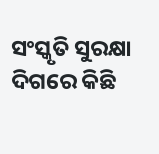ସଂସ୍କୃତି ସୁରକ୍ଷା ଦିଗରେ କିଛି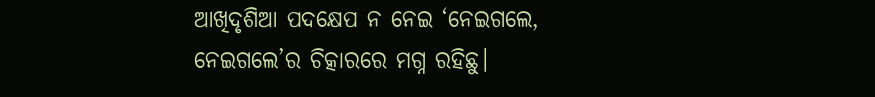ଆଖିଦୃଶିଆ ପଦକ୍ଷେପ ନ ନେଇ ‘ନେଇଗଲେ, ନେଇଗଲେ’ର ଚିତ୍କାରରେ ମଗ୍ନ ରହିଛୁ।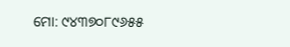ମୋ: ୯୪୩୭୦୮୯୬୫୫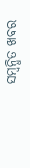ସମ୍ବନ୍ଧିତ ଖବର